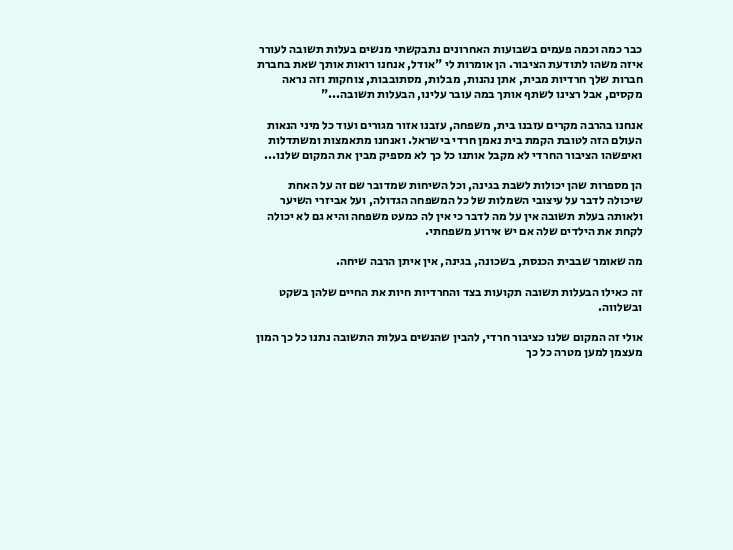כבר כמה וכמה פעמים בשבועות האחרונים נתבקשתי מנשים בעלות תשובה לעורר איזה משהו לתודעת הציבור. הן אומרות לי "אודל, אנחנו רואות אותך שאת בחברת חברות שלך חרדיות מבית, אתן נהנות, מבלות, מסתובבות, צוחקות וזה נראה מקסים, אבל רצינו לשתף אותך במה עובר עלינו, הבעלות תשובה..."

אנחנו בהרבה מקרים עזבנו בית, משפחה, עזבנו אזור מגורים ועוד כל מיני הנאות העולם הזה לטובת הקמת בית נאמן חרדי בישראל. ואנחנו מתאמצות ומשתדלות ואיפשהו הציבור החרדי לא מקבל אותנו כל כך לא מספיק מבין את המקום שלנו...

הן מספרות שהן יכולות לשבת בגינה, וכל השיחות שמדובר שם זה על האחת שיכולה לדבר על עיצובי השמלות של כל המשפחה הגדולה, ועל אביזרי השיער ולאותה בעלת תשובה אין על מה לדבר כי אין לה כמעט משפחה והיא גם לא יכולה לקחת את הילדים שלה אם יש אירוע משפחתי.

מה שאומר שבבית הכנסת, בשכונה, בגינה, אין איתן הרבה שיחה.

זה כאילו הבעלות תשובה תקועות בצד והחרדיות חיות את החיים שלהן בשקט ובשלווה.

אולי זה המקום שלנו כציבור חרדי, להבין שהנשים בעלות התשובה נתנו כל כך המון מעצמן למען מטרה כל כך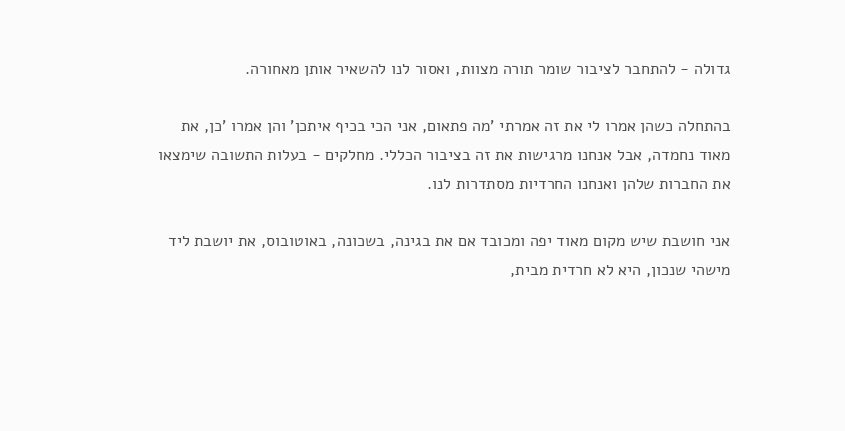גדולה - להתחבר לציבור שומר תורה מצוות, ואסור לנו להשאיר אותן מאחורה.

בהתחלה כשהן אמרו לי את זה אמרתי 'מה פתאום, אני הכי בכיף איתכן' והן אמרו 'כן, את מאוד נחמדה, אבל אנחנו מרגישות את זה בציבור הכללי. מחלקים - בעלות התשובה שימצאו את החברות שלהן ואנחנו החרדיות מסתדרות לנו.

אני חושבת שיש מקום מאוד יפה ומכובד אם את בגינה, בשכונה, באוטובוס, את יושבת ליד מישהי שנכון, היא לא חרדית מבית,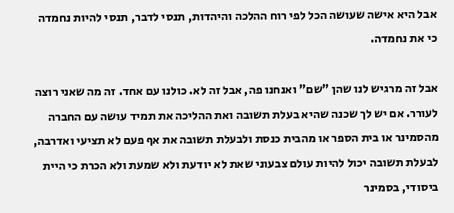אבל היא אישה שעושה הכל לפי רוח ההלכה והיהדות, תנסי לדבר, תנסי להיות נחמדה כי את נחמדה.

אבל זה מרגיש לנו שהן "שם" ואנחנו פה, אבל זה לא. כולנו עם אחד. זה מה שאני רוצה לעורר. אם יש לך שכנה שהיא בעלת תשובה ואת ההליכה את תמיד עושה עם החברה מהסמינר או בית הספר או מהבית כנסת ולבעלת תשובה את אף פעם לא תציעי ואדרבה, לבעלת תשובה יכול להיות עולם צבעוני שאת לא יודעת ולא שמעת ולא הכרת כי היית ביסודי, בסמינר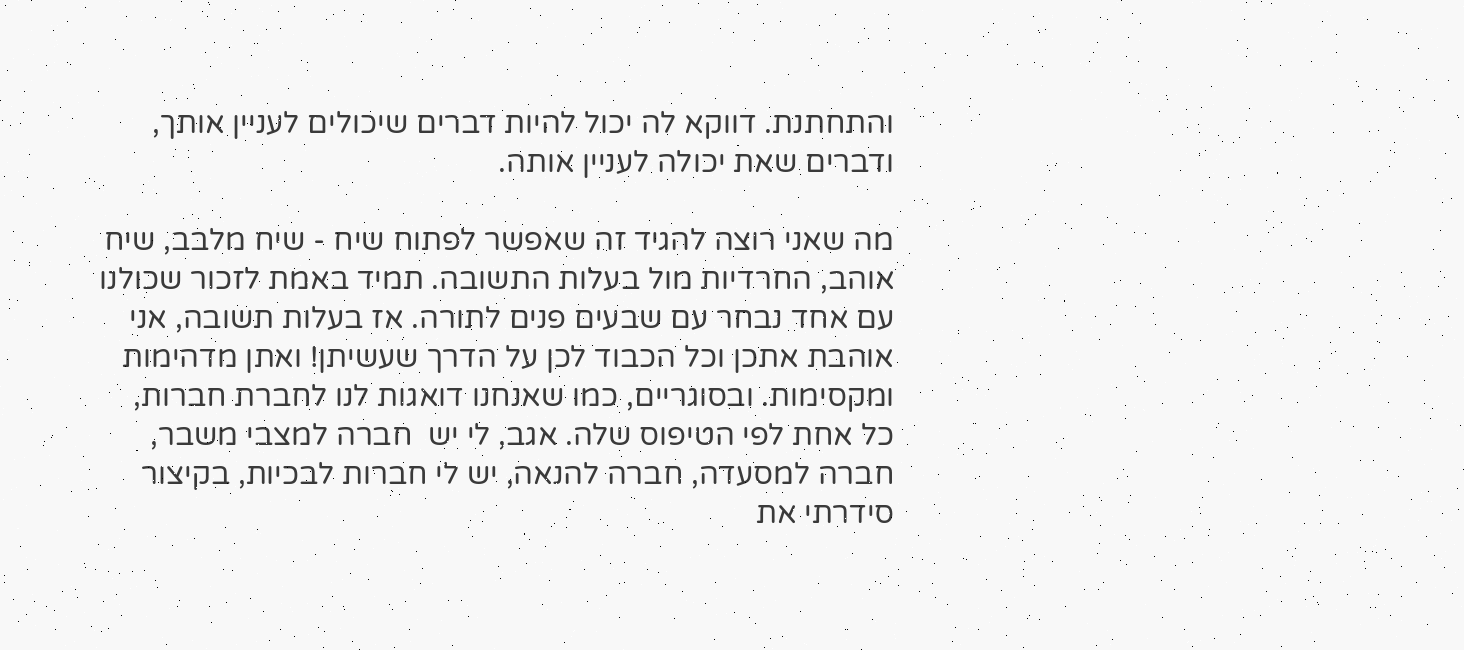והתחתנת. דווקא לה יכול להיות דברים שיכולים לעניין אותך, ודברים שאת יכולה לעניין אותה.

מה שאני רוצה להגיד זה שאפשר לפתוח שיח - שיח מלבב, שיח אוהב, החרדיות מול בעלות התשובה. תמיד באמת לזכור שכולנו עם אחד נבחר עם שבעים פנים לתורה. אז בעלות תשובה, אני אוהבת אתכן וכל הכבוד לכן על הדרך שעשיתן! ואתן מדהימות ומקסימות. ובסוגריים, כמו שאנחנו דואגות לנו לחברת חברות, כל אחת לפי הטיפוס שלה. אגב, לי יש  חברה למצבי משבר, חברה למסעדה, חברה להנאה, יש לי חברות לבכיות, בקיצור סידרתי את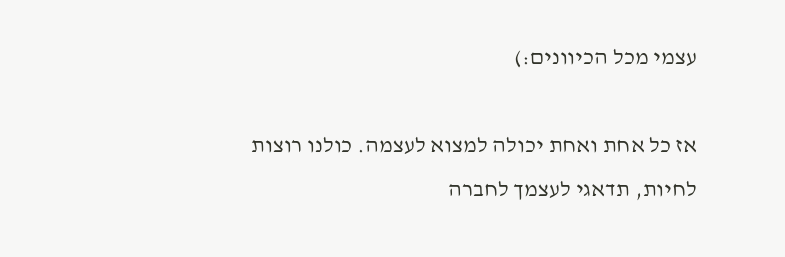עצמי מכל הכיוונים:)

אז כל אחת ואחת יכולה למצוא לעצמה. כולנו רוצות לחיות, תדאגי לעצמך לחברה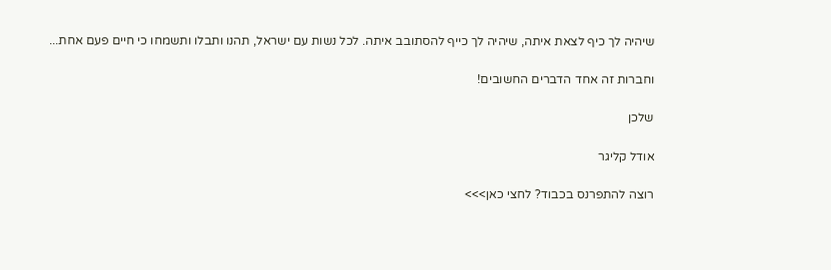שיהיה לך כיף לצאת איתה, שיהיה לך כייף להסתובב איתה. לכל נשות עם ישראל, תהנו ותבלו ותשמחו כי חיים פעם אחת...

וחברות זה אחד הדברים החשובים!

שלכן

אודל קליגר

רוצה להתפרנס בכבוד? לחצי כאן>>>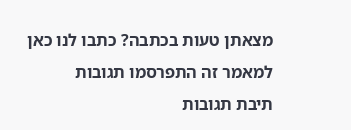מצאתן טעות בכתבה? כתבו לנו כאן
למאמר זה התפרסמו תגובות
תיבת תגובות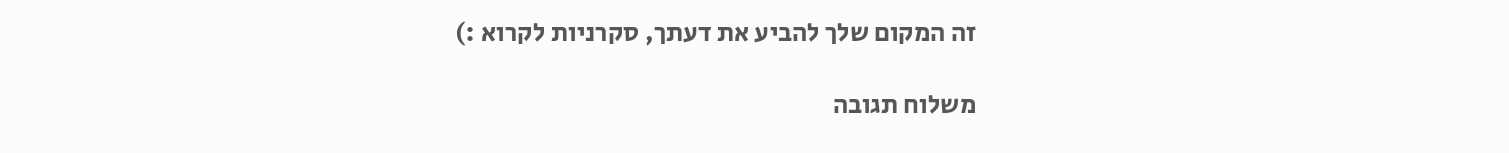זה המקום שלך להביע את דעתך, סקרניות לקרוא :)

משלוח תגובה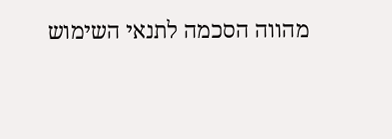מהווה הסכמה לתנאי השימוש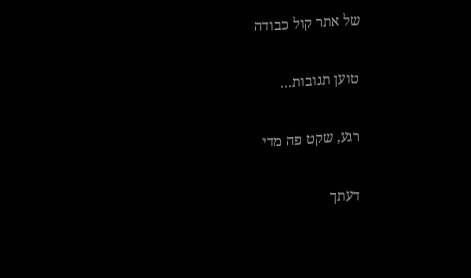של אתר קול כבודה

טוען תגובות…

רגע, שקט פה מדי

דעתך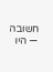חשובה — היו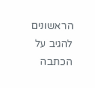הראשונים להגיב על הכתבה